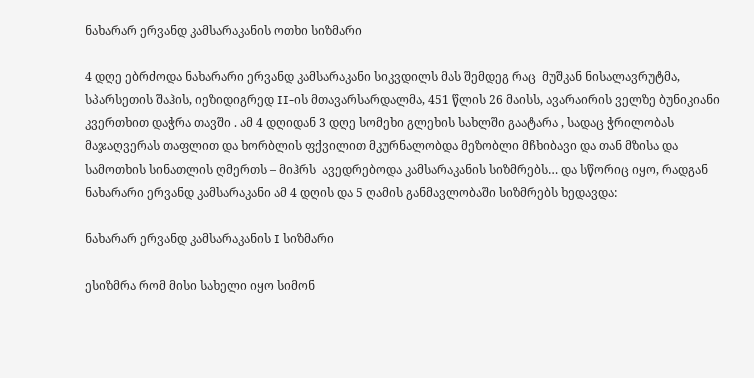ნახარარ ერვანდ კამსარაკანის ოთხი სიზმარი

4 დღე ებრძოდა ნახარარი ერვანდ კამსარაკანი სიკვდილს მას შემდეგ რაც  მუშკან ნისალავრუტმა, სპარსეთის შაჰის, იეზიდიგრედ II-ის მთავარსარდალმა, 451 წლის 26 მაისს, ავარაირის ველზე ბუნიკიანი კვერთხით დაჭრა თავში . ამ 4 დღიდან 3 დღე სომეხი გლეხის სახლში გაატარა , სადაც ჭრილობას მაჯაღვერას თაფლით და ხორბლის ფქვილით მკურნალობდა მეზობლი მჩხიბავი და თან მზისა და სამოთხის სინათლის ღმერთს – მიჰრს  ავედრებოდა კამსარაკანის სიზმრებს… და სწორიც იყო, რადგან ნახარარი ერვანდ კამსარაკანი ამ 4 დღის და 5 ღამის განმავლობაში სიზმრებს ხედავდა:

ნახარარ ერვანდ კამსარაკანის I სიზმარი

ესიზმრა რომ მისი სახელი იყო სიმონ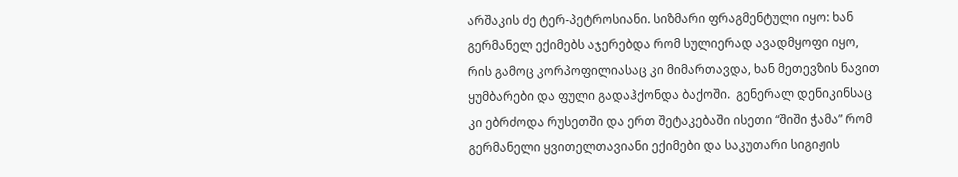არშაკის ძე ტერ-პეტროსიანი. სიზმარი ფრაგმენტული იყო: ხან გერმანელ ექიმებს აჯერებდა რომ სულიერად ავადმყოფი იყო, რის გამოც კორპოფილიასაც კი მიმართავდა, ხან მეთევზის ნავით ყუმბარები და ფული გადაჰქონდა ბაქოში.  გენერალ დენიკინსაც კი ებრძოდა რუსეთში და ერთ შეტაკებაში ისეთი “შიში ჭამა” რომ გერმანელი ყვითელთავიანი ექიმები და საკუთარი სიგიჟის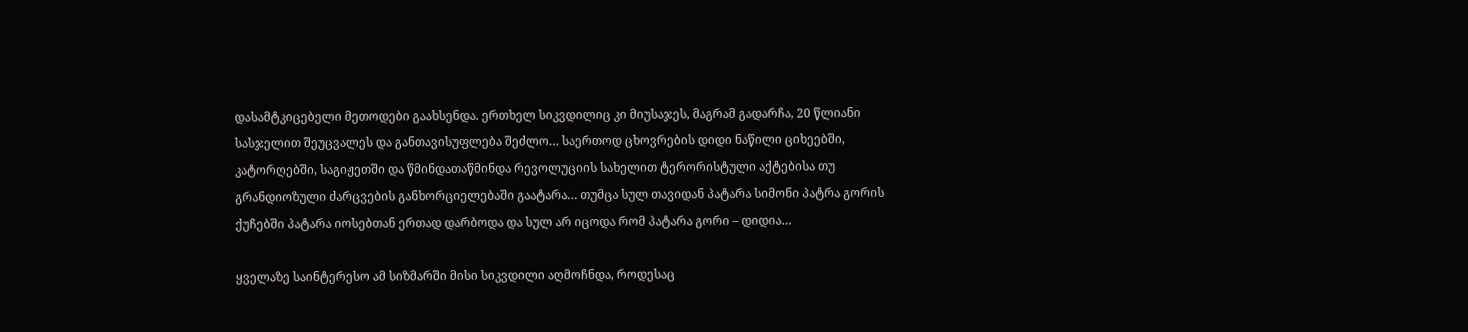დასამტკიცებელი მეთოდები გაახსენდა. ერთხელ სიკვდილიც კი მიუსაჯეს, მაგრამ გადარჩა, 20 წლიანი სასჯელით შეუცვალეს და განთავისუფლება შეძლო… საერთოდ ცხოვრების დიდი ნაწილი ციხეებში, კატორღებში, საგიჟეთში და წმინდათაწმინდა რევოლუციის სახელით ტერორისტული აქტებისა თუ გრანდიოზული ძარცვების განხორციელებაში გაატარა… თუმცა სულ თავიდან პატარა სიმონი პატრა გორის ქუჩებში პატარა იოსებთან ერთად დარბოდა და სულ არ იცოდა რომ პატარა გორი – დიდია…

ყველაზე საინტერესო ამ სიზმარში მისი სიკვდილი აღმოჩნდა, როდესაც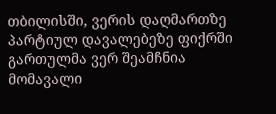თბილისში, ვერის დაღმართზე პარტიულ დავალებეზე ფიქრში გართულმა ვერ შეამჩნია მომავალი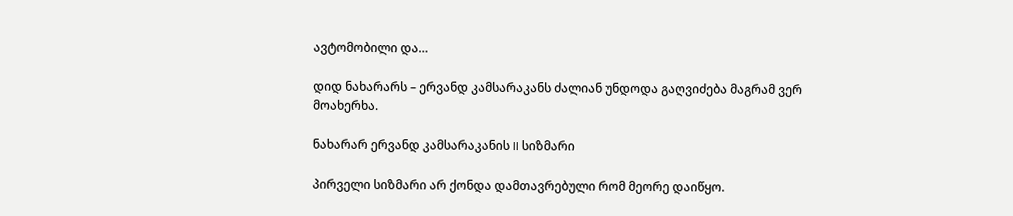ავტომობილი და…

დიდ ნახარარს – ერვანდ კამსარაკანს ძალიან უნდოდა გაღვიძება მაგრამ ვერ მოახერხა.

ნახარარ ერვანდ კამსარაკანის II სიზმარი

პირველი სიზმარი არ ქონდა დამთავრებული რომ მეორე დაიწყო.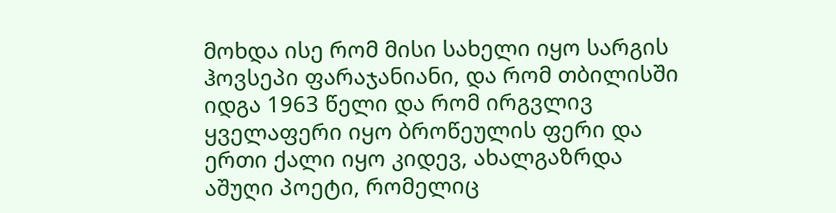მოხდა ისე რომ მისი სახელი იყო სარგის ჰოვსეპი ფარაჯანიანი, და რომ თბილისში იდგა 1963 წელი და რომ ირგვლივ ყველაფერი იყო ბროწეულის ფერი და ერთი ქალი იყო კიდევ, ახალგაზრდა აშუღი პოეტი, რომელიც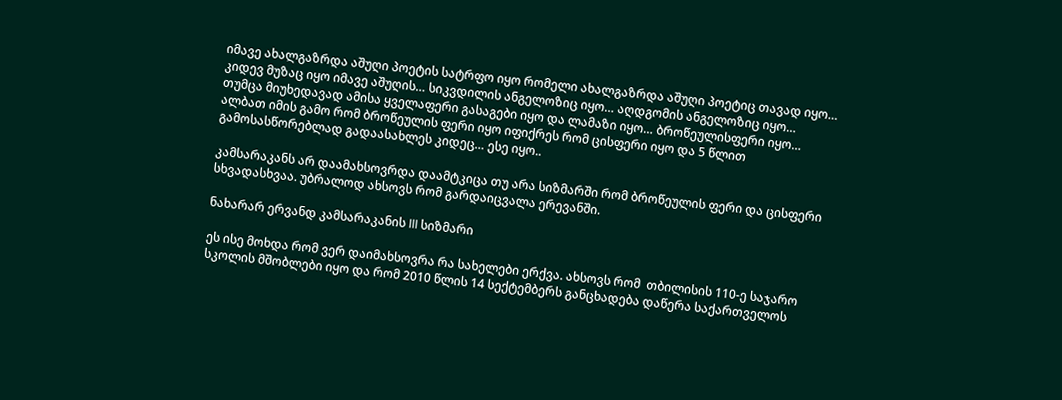იმავე ახალგაზრდა აშუღი პოეტის სატრფო იყო რომელი ახალგაზრდა აშუღი პოეტიც თავად იყო… კიდევ მუზაც იყო იმავე აშუღის… სიკვდილის ანგელოზიც იყო… აღდგომის ანგელოზიც იყო… თუმცა მიუხედავად ამისა ყველაფერი გასაგები იყო და ლამაზი იყო… ბროწეულისფერი იყო… ალბათ იმის გამო რომ ბროწეულის ფერი იყო იფიქრეს რომ ცისფერი იყო და 5 წლით გამოსასწორებლად გადაასახლეს კიდეც… ესე იყო..

კამსარაკანს არ დაამახსოვრდა დაამტკიცა თუ არა სიზმარში რომ ბროწეულის ფერი და ცისფერი სხვადასხვაა. უბრალოდ ახსოვს რომ გარდაიცვალა ერევანში.

ნახარარ ერვანდ კამსარაკანის III სიზმარი

ეს ისე მოხდა რომ ვერ დაიმახსოვრა რა სახელები ერქვა. ახსოვს რომ  თბილისის 110-ე საჯარო სკოლის მშობლები იყო და რომ 2010 წლის 14 სექტემბერს განცხადება დაწერა საქართველოს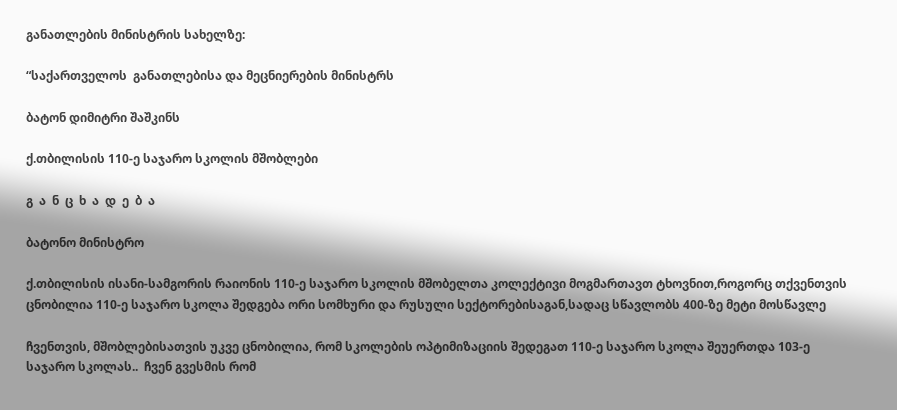განათლების მინისტრის სახელზე:

“საქართველოს  განათლებისა და მეცნიერების მინისტრს

ბატონ დიმიტრი შაშკინს

ქ.თბილისის 110-ე საჯარო სკოლის მშობლები

გ  ა  ნ  ც  ხ  ა  დ  ე  ბ  ა

ბატონო მინისტრო

ქ.თბილისის ისანი-სამგორის რაიონის 110-ე საჯარო სკოლის მშობელთა კოლექტივი მოგმართავთ ტხოვნით,როგორც თქვენთვის ცნობილია 110-ე საჯარო სკოლა შედგება ორი სომხური და რუსული სექტორებისაგან,სადაც სწავლობს 400-ზე მეტი მოსწავლე

ჩვენთვის, მშობლებისათვის უკვე ცნობილია, რომ სკოლების ოპტიმიზაციის შედეგათ 110-ე საჯარო სკოლა შეუერთდა 103-ე საჯარო სკოლას..  ჩვენ გვესმის რომ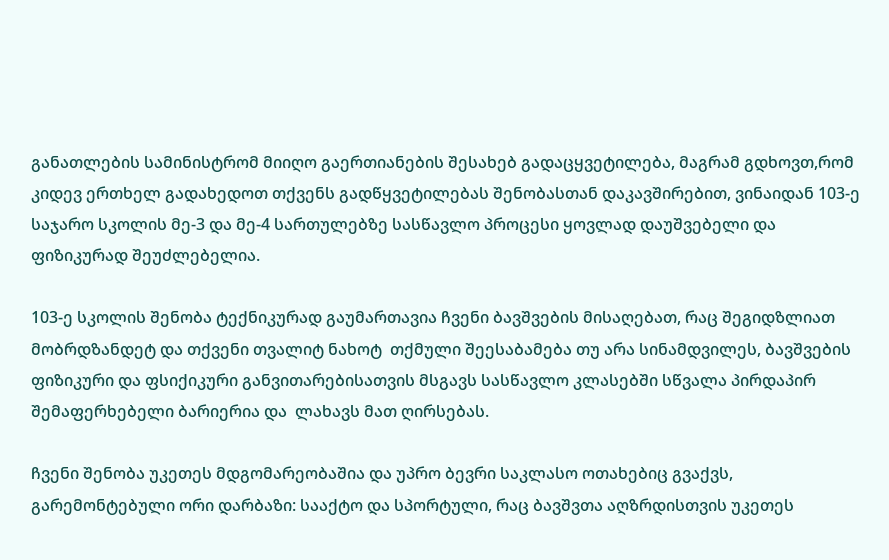განათლების სამინისტრომ მიიღო გაერთიანების შესახებ გადაცყვეტილება, მაგრამ გდხოვთ,რომ კიდევ ერთხელ გადახედოთ თქვენს გადწყვეტილებას შენობასთან დაკავშირებით, ვინაიდან 103-ე საჯარო სკოლის მე-3 და მე-4 სართულებზე სასწავლო პროცესი ყოვლად დაუშვებელი და ფიზიკურად შეუძლებელია.

103-ე სკოლის შენობა ტექნიკურად გაუმართავია ჩვენი ბავშვების მისაღებათ, რაც შეგიდზლიათ მობრდზანდეტ და თქვენი თვალიტ ნახოტ  თქმული შეესაბამება თუ არა სინამდვილეს, ბავშვების  ფიზიკური და ფსიქიკური განვითარებისათვის მსგავს სასწავლო კლასებში სწვალა პირდაპირ  შემაფერხებელი ბარიერია და  ლახავს მათ ღირსებას.

ჩვენი შენობა უკეთეს მდგომარეობაშია და უპრო ბევრი საკლასო ოთახებიც გვაქვს, გარემონტებული ორი დარბაზი: სააქტო და სპორტული, რაც ბავშვთა აღზრდისთვის უკეთეს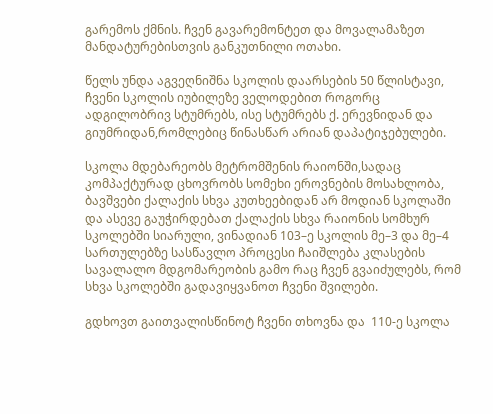გარემოს ქმნის. ჩვენ გავარემონტეთ და მოვალამაზეთ მანდატურებისთვის განკუთნილი ოთახი.

წელს უნდა აგვეღნიშნა სკოლის დაარსების 50 წლისტავი, ჩვენი სკოლის იუბილეზე ველოდებით როგორც ადგილობრივ სტუმრებს, ისე სტუმრებს ქ. ერევნიდან და გიუმრიდან,რომლებიც წინასწარ არიან დაპატიჯებულები.

სკოლა მდებარეობს მეტრომშენის რაიონში,სადაც კომპაქტურად ცხოვრობს სომეხი ეროვნების მოსახლობა, ბავშვები ქალაქის სხვა კუთხეებიდან არ მოდიან სკოლაში  და ასევე გაუჭირდებათ ქალაქის სხვა რაიონის სომხურ სკოლებში სიარული, ვინადიან 103–ე სკოლის მე–3 და მე–4 სართულებზე სასწავლო პროცესი ჩაიშლება კლასების სავალალო მდგომარეობის გამო რაც ჩვენ გვაიძულებს, რომ სხვა სკოლებში გადავიყვანოთ ჩვენი შვილები.

გდხოვთ გაითვალისწინოტ ჩვენი თხოვნა და  110-ე სკოლა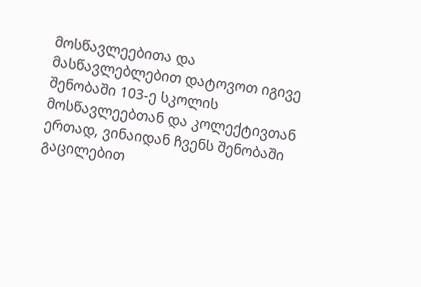მოსწავლეებითა და მასწავლებლებით დატოვოთ იგივე შენობაში 103-ე სკოლის მოსწავლეებთან და კოლექტივთან ერთად, ვინაიდან ჩვენს შენობაში გაცილებით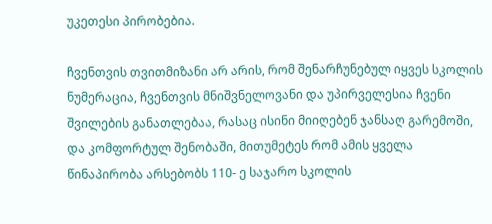უკეთესი პირობებია.

ჩვენთვის თვითმიზანი არ არის, რომ შენარჩუნებულ იყვეს სკოლის  ნუმერაცია, ჩვენთვის მნიშვნელოვანი და უპირველესია ჩვენი შვილების განათლებაა, რასაც ისინი მიიღებენ ჯანსაღ გარემოში, და კომფორტულ შენობაში, მითუმეტეს რომ ამის ყველა წინაპირობა არსებობს 110- ე საჯარო სკოლის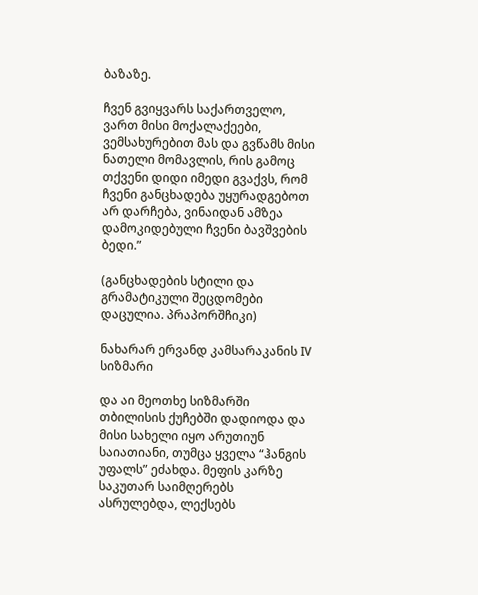ბაზაზე.

ჩვენ გვიყვარს საქართველო, ვართ მისი მოქალაქეები, ვემსახურებით მას და გვწამს მისი ნათელი მომავლის, რის გამოც  თქვენი დიდი იმედი გვაქვს, რომ ჩვენი განცხადება უყურადგებოთ არ დარჩება, ვინაიდან ამზეა დამოკიდებული ჩვენი ბავშვების ბედი.”

(განცხადების სტილი და გრამატიკული შეცდომები დაცულია. პრაპორშჩიკი)

ნახარარ ერვანდ კამსარაკანის IV სიზმარი

და აი მეოთხე სიზმარში თბილისის ქუჩებში დადიოდა და მისი სახელი იყო არუთიუნ საიათიანი, თუმცა ყველა “ჰანგის უფალს” ეძახდა. მეფის კარზე საკუთარ საიმღერებს ასრულებდა, ლექსებს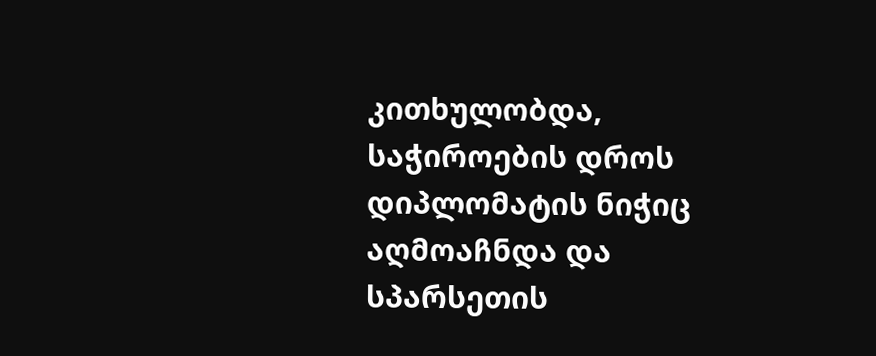კითხულობდა, საჭიროების დროს დიპლომატის ნიჭიც აღმოაჩნდა და სპარსეთის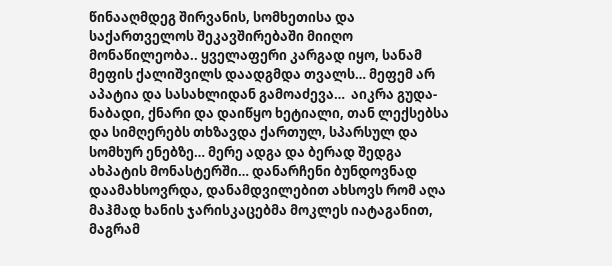წინააღმდეგ შირვანის, სომხეთისა და საქართველოს შეკავშირებაში მიიღო მონაწილეობა.. ყველაფერი კარგად იყო, სანამ  მეფის ქალიშვილს დაადგმდა თვალს… მეფემ არ აპატია და სასახლიდან გამოაძევა…  აიკრა გუდა-ნაბადი, ქნარი და დაიწყო ხეტიალი, თან ლექსებსა და სიმღერებს თხზავდა ქართულ, სპარსულ და სომხურ ენებზე… მერე ადგა და ბერად შედგა ახპატის მონასტერში… დანარჩენი ბუნდოვნად დაამახსოვრდა, დანამდვილებით ახსოვს რომ აღა მაჰმად ხანის ჯარისკაცებმა მოკლეს იატაგანით, მაგრამ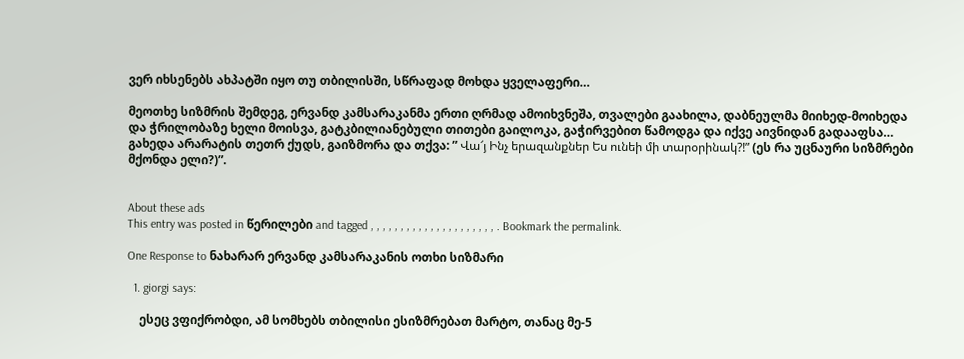ვერ იხსენებს ახპატში იყო თუ თბილისში, სწრაფად მოხდა ყველაფერი…

მეოთხე სიზმრის შემდეგ, ერვანდ კამსარაკანმა ერთი ღრმად ამოიხვნეშა, თვალები გაახილა, დაბნეულმა მიიხედ-მოიხედა და ჭრილობაზე ხელი მოისვა, გატკბილიანებული თითები გაილოკა, გაჭირვებით წამოდგა და იქვე აივნიდან გადააფსა… გახედა არარატის თეთრ ქუდს, გაიზმორა და თქვა: ” Վա՜յ Ինչ երազանքներ Ես ունեի մի տարօրինակ?!” (ეს რა უცნაური სიზმრები მქონდა ელი?)”.


About these ads
This entry was posted in წერილები and tagged , , , , , , , , , , , , , , , , , , , , , . Bookmark the permalink.

One Response to ნახარარ ერვანდ კამსარაკანის ოთხი სიზმარი

  1. giorgi says:

    ესეც ვფიქრობდი, ამ სომხებს თბილისი ესიზმრებათ მარტო, თანაც მე-5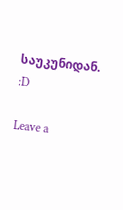საუკუნიდან. :D

Leave a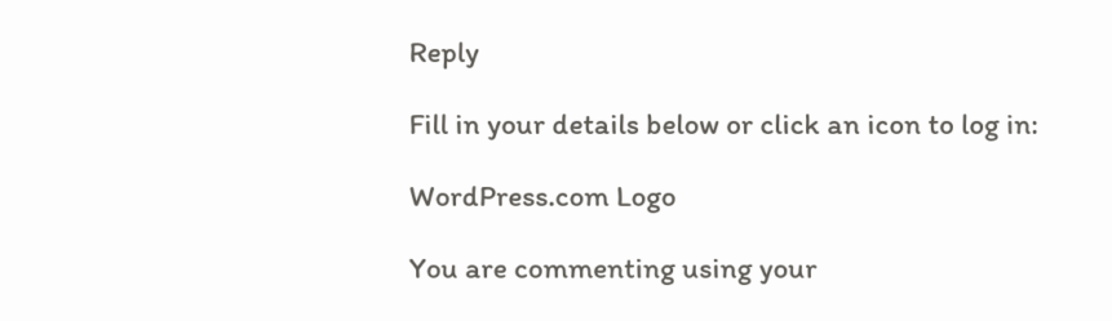Reply

Fill in your details below or click an icon to log in:

WordPress.com Logo

You are commenting using your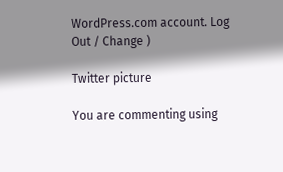WordPress.com account. Log Out / Change )

Twitter picture

You are commenting using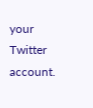your Twitter account.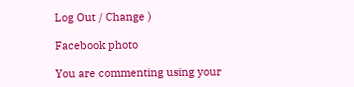Log Out / Change )

Facebook photo

You are commenting using your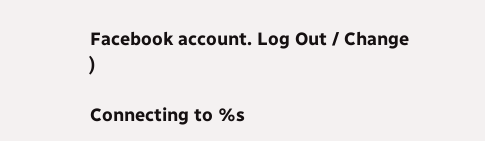Facebook account. Log Out / Change )

Connecting to %s